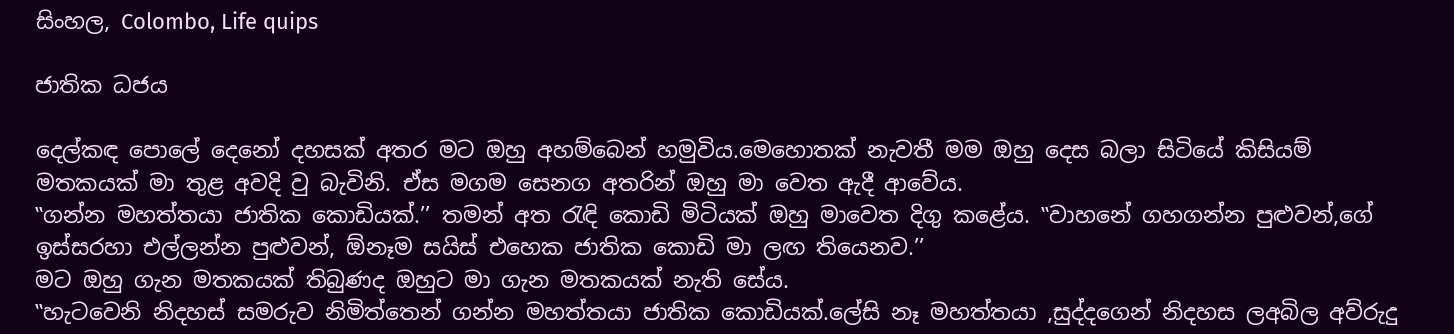සිංහල, Colombo, Life quips

ජාතික ධජය

දෙල්කඳ පොලේ දෙනෝ දහසක් අතර මට ඔහු අහම්බෙන් හමුවිය.මෙහොතක් නැවතී මම ඔහු දෙස බලා සිටියේ කිසියම් මතකයක් මා තුළ අවදි වු බැවිනි. ඒස මගම සෙනග අතරින් ඔහු මා වෙත ඇදී ආවේය.
‛‛ගන්න මහත්තයා ජාතික කොඩියක්.’’ තමන් අත රැඳි කොඩි මිටියක් ඔහු මාවෙත දිගු කළේය. ‛‛වාහනේ ගහගන්න පුළුවන්,ගේ ඉස්සරහා එල්ලන්න පුළුවන්, ඕනෑම සයිස් එහෙක ජාතික කොඩි මා ලඟ තියෙනව.’’
මට ඔහු ගැන මතකයක් තිබුණද ඔහුට මා ගැන මතකයක් නැති සේය.
‛‛හැටවෙනි නිදහස් සමරුව නිමිත්තෙන් ගන්න මහත්තයා ජාතික කොඩියක්.ලේසි නෑ මහත්තයා ,සුද්දගෙන් නිදහස ලඅබිල අව්රුදු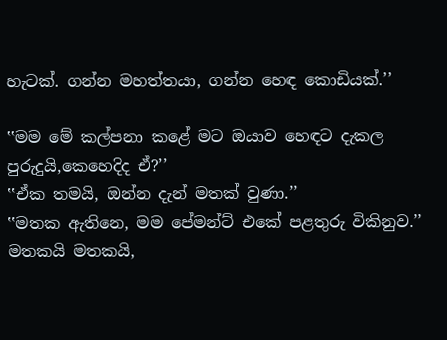හැටක්. ගන්න මහත්තයා, ගන්න හෙඳ කොඩියක්.’’

‛‛මම මේ කල්පනා කළේ මට ඔයාව හෙඳට දැකල පුරුදුයි,කෙහෙදිද ඒ?’’
‛‛ඒක තමයි, ඔන්න දැන් මතක් වුණා.’’
‛‛මතක ඇතිනෙ, මම පේමන්ට් එකේ පළතුරු විකිනුව.’’
මතකයි මතකයි,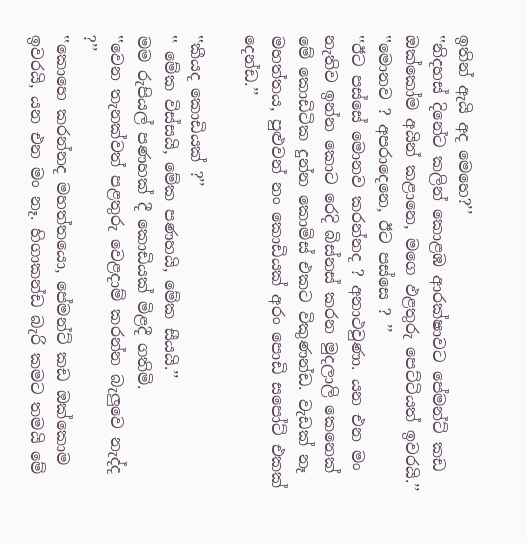ඉතින් ඇයි අද මෙහෙ?’’
‛‛නිදහස් දිනේට කලින් කොළඹ ආරක්ෂාවට පේමන්ට් කඩ ඔක්කෝම අයින් කළානෙ, මගෙ ඵළතුරු පෙට්ටියත් ඉවරයි.’’
‛‛මොනව ? අපරාදෙනෙ, ඊට පස්සෙ ? ’’
‛‛ඊට පස්සේ මොනව කරන්නද ? අනාථවුණා. යන එන මං නැතිව ඉන්න කොට රෙදි බිස්නස් කරන මුදලාලි කෙනෙක් මේ කොඩිටික දුන්න කොමිස් එකට විකුණන්ඩ. වැඩක් නෑ මහත්තය, පුළුවන් නං කොඩියක් අරං පොඩි සපෝට් එකක් දෙන්ඩ.’’

‛‛කීයද කොඩියක් ?’’
‛‛ මේක විස්සයි, මේක පණහයි, මේක සීයයි.’’
මම රුපියල් පණහක් දී කොඩියක් මිළදී ගතිමි.
‛‛වෙන තැනක්වත් පළතුරු වෙළදාම් කරන්න බැලුවෙ නැද්ද ?’’
‛‛කොහෙ කරන්නද මහත්තයො, පේමන්ට් කඩ ඔක්කොම ඉවරයි, යන එන මං නෑ. හිගාකන්ඩ බැරි කමට තමයි මේ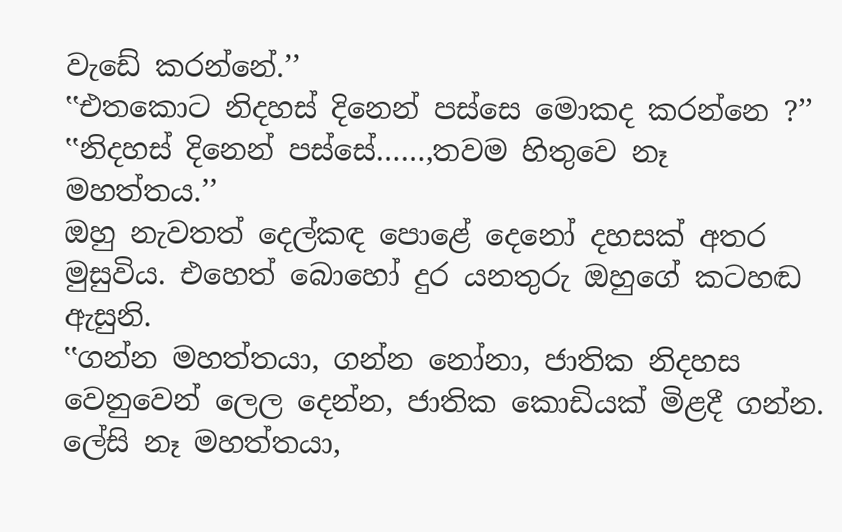වැඩේ කරන්නේ.’’
‛‛එතකොට නිදහස් දිනෙන් පස්සෙ මොකද කරන්නෙ ?’’
‛‛නිදහස් දිනෙන් පස්සේ……,තවම හිතුවෙ නෑ මහත්තය.’’
ඔහු නැවතත් දෙල්කඳ පොළේ දෙනෝ දහසක් අතර මුසුවිය. එහෙත් බොහෝ දුර යනතුරු ඔහුගේ කටහඬ ඇසුනි.
‛‛ගන්න මහත්තයා, ගන්න නෝනා, ජාතික නිදහස වෙනුවෙන් ලෙල දෙන්න, ජාතික කොඩියක් මිළදී ගන්න. ලේසි නෑ මහත්තයා,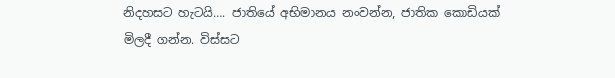නිදහසට හැටයි…. ජාතියේ අභිමානය නංවන්න, ජාතික කොඩියක් මිලදී ගන්න. විස්සට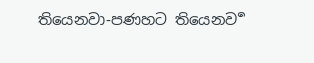තියෙනවා-පණහට තියෙනව ර්‍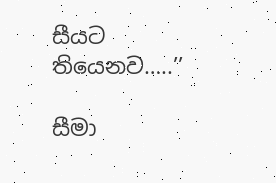සීයට තියෙනව…..’’

සීමා